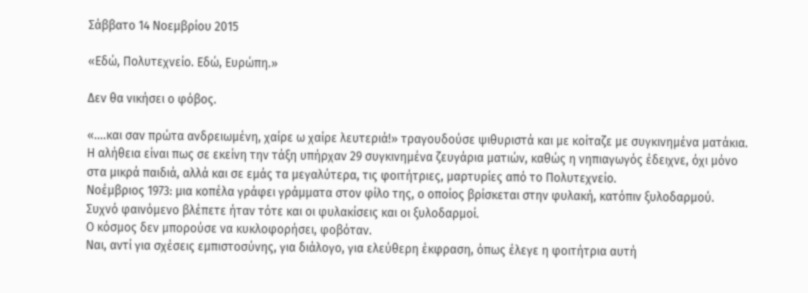Σάββατο 14 Νοεμβρίου 2015

«Εδώ, Πολυτεχνείο. Εδώ, Ευρώπη.»

Δεν θα νικήσει ο φόβος.

«….και σαν πρώτα ανδρειωμένη, χαίρε ω χαίρε λευτεριά!» τραγουδούσε ψιθυριστά και με κοίταζε με συγκινημένα ματάκια.
Η αλήθεια είναι πως σε εκείνη την τάξη υπήρχαν 29 συγκινημένα ζευγάρια ματιών, καθώς η νηπιαγωγός έδειχνε, όχι μόνο στα μικρά παιδιά, αλλά και σε εμάς τα μεγαλύτερα, τις φοιτήτριες, μαρτυρίες από το Πολυτεχνείο.
Νοέμβριος 1973: μια κοπέλα γράφει γράμματα στον φίλο της, ο οποίος βρίσκεται στην φυλακή, κατόπιν ξυλοδαρμού.
Συχνό φαινόμενο βλέπετε ήταν τότε και οι φυλακίσεις και οι ξυλοδαρμοί.
Ο κόσμος δεν μπορούσε να κυκλοφορήσει, φοβόταν.
Ναι, αντί για σχέσεις εμπιστοσύνης, για διάλογο, για ελεύθερη έκφραση, όπως έλεγε η φοιτήτρια αυτή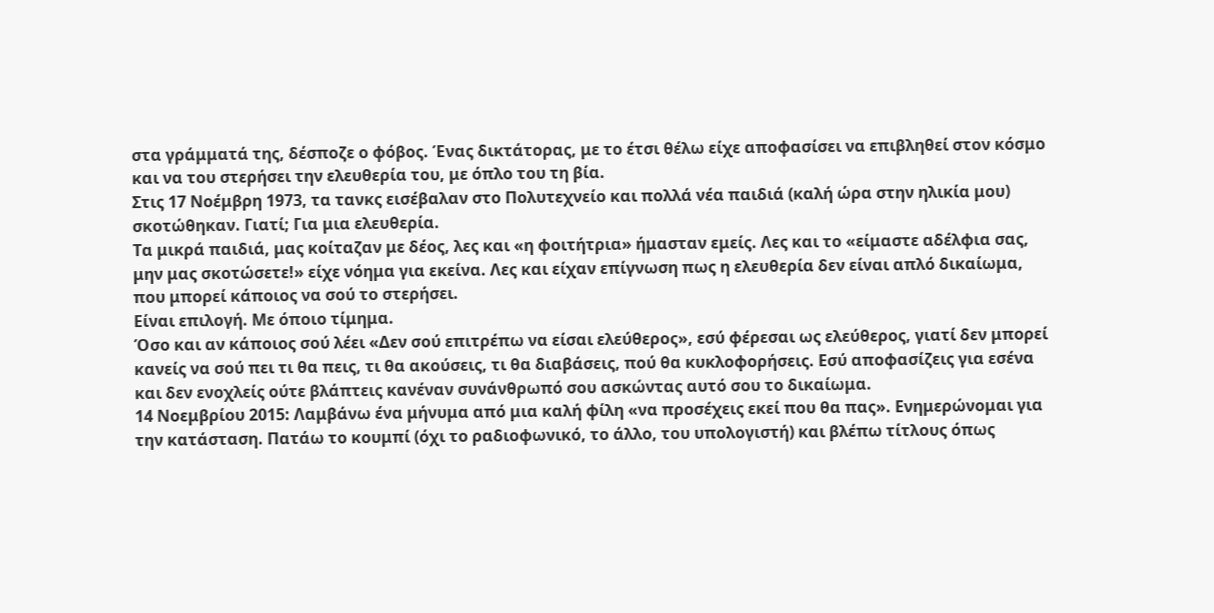στα γράμματά της, δέσποζε ο φόβος. Ένας δικτάτορας, με το έτσι θέλω είχε αποφασίσει να επιβληθεί στον κόσμο και να του στερήσει την ελευθερία του, με όπλο του τη βία.
Στις 17 Νοέμβρη 1973, τα τανκς εισέβαλαν στο Πολυτεχνείο και πολλά νέα παιδιά (καλή ώρα στην ηλικία μου) σκοτώθηκαν. Γιατί; Για μια ελευθερία.
Τα μικρά παιδιά, μας κοίταζαν με δέος, λες και «η φοιτήτρια» ήμασταν εμείς. Λες και το «είμαστε αδέλφια σας, μην μας σκοτώσετε!» είχε νόημα για εκείνα. Λες και είχαν επίγνωση πως η ελευθερία δεν είναι απλό δικαίωμα, που μπορεί κάποιος να σού το στερήσει.
Είναι επιλογή. Με όποιο τίμημα.
Όσο και αν κάποιος σού λέει «Δεν σού επιτρέπω να είσαι ελεύθερος», εσύ φέρεσαι ως ελεύθερος, γιατί δεν μπορεί κανείς να σού πει τι θα πεις, τι θα ακούσεις, τι θα διαβάσεις, πού θα κυκλοφορήσεις. Εσύ αποφασίζεις για εσένα και δεν ενοχλείς ούτε βλάπτεις κανέναν συνάνθρωπό σου ασκώντας αυτό σου το δικαίωμα.
14 Νοεμβρίου 2015: Λαμβάνω ένα μήνυμα από μια καλή φίλη «να προσέχεις εκεί που θα πας». Ενημερώνομαι για την κατάσταση. Πατάω το κουμπί (όχι το ραδιοφωνικό, το άλλο, του υπολογιστή) και βλέπω τίτλους όπως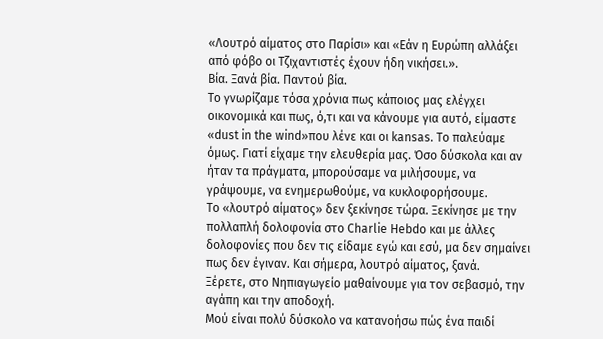«Λουτρό αίματος στο Παρίσι» και «Εάν η Ευρώπη αλλάξει από φόβο οι Τζιχαντιστές έχουν ήδη νικήσει.».
Βία. Ξανά βία. Παντού βία.
Το γνωρίζαμε τόσα χρόνια πως κάποιος μας ελέγχει οικονομικά και πως, ό,τι και να κάνουμε για αυτό, είμαστε «dust in the wind»που λένε και οι kansas. Το παλεύαμε όμως. Γιατί είχαμε την ελευθερία μας. Όσο δύσκολα και αν ήταν τα πράγματα, μπορούσαμε να μιλήσουμε, να γράψουμε, να ενημερωθούμε, να κυκλοφορήσουμε.
Το «λουτρό αίματος» δεν ξεκίνησε τώρα. Ξεκίνησε με την πολλαπλή δολοφονία στο Charlie Hebdo και με άλλες δολοφονίες που δεν τις είδαμε εγώ και εσύ, μα δεν σημαίνει πως δεν έγιναν. Και σήμερα, λουτρό αίματος, ξανά.
Ξέρετε, στο Νηπιαγωγείο μαθαίνουμε για τον σεβασμό, την αγάπη και την αποδοχή.
Μού είναι πολύ δύσκολο να κατανοήσω πώς ένα παιδί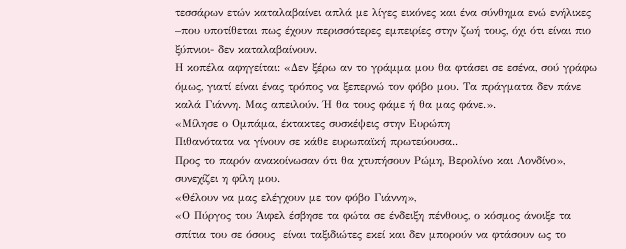τεσσάρων ετών καταλαβαίνει απλά με λίγες εικόνες και ένα σύνθημα ενώ ενήλικες –που υποτίθεται πως έχουν περισσότερες εμπειρίες στην ζωή τους, όχι ότι είναι πιο ξύπνιοι- δεν καταλαβαίνουν.
Η κοπέλα αφηγείται: «Δεν ξέρω αν το γράμμα μου θα φτάσει σε εσένα, σού γράφω όμως, γιατί είναι ένας τρόπος να ξεπερνώ τον φόβο μου. Τα πράγματα δεν πάνε καλά Γιάννη. Μας απειλούν. Ή θα τους φάμε ή θα μας φάνε.».
«Μίλησε ο Ομπάμα, έκτακτες συσκέψεις στην Ευρώπη
Πιθανότατα να γίνουν σε κάθε ευρωπαϊκή πρωτεύουσα..
Προς το παρόν ανακοίνωσαν ότι θα χτυπήσουν Ρώμη, Βερολίνο και Λονδίνο»,  συνεχίζει η φίλη μου.
«Θέλουν να μας ελέγχουν με τον φόβο Γιάννη»,
«Ο Πύργος του Άιφελ έσβησε τα φώτα σε ένδειξη πένθους, ο κόσμος άνοιξε τα σπίτια του σε όσους  είναι ταξιδιώτες εκεί και δεν μπορούν να φτάσουν ως το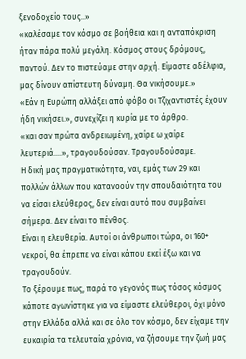ξενοδοχείο τους..»
«καλέσαμε τον κόσμο σε βοήθεια και η ανταπόκριση ήταν πάρα πολύ μεγάλη. Κόσμος στους δρόμους, παντού. Δεν το πιστεύαμε στην αρχή. Είμαστε αδέλφια, μας δίνουν απίστευτη δύναμη. Θα νικήσουμε.»
«Εάν η Ευρώπη αλλάξει από φόβο οι Τζιχαντιστές έχουν ήδη νικήσει.», συνεχίζει η κυρία με το άρθρο.
«και σαν πρώτα ανδρειωμένη, χαίρε ω χαίρε λευτεριά….», τραγουδούσαν. Τραγουδούσαμε.
Η δική μας πραγματικότητα, ναι, εμάς των 29 και πολλών άλλων που κατανοούν την σπουδαιότητα του να είσαι ελεύθερος, δεν είναι αυτό που συμβαίνει σήμερα. Δεν είναι το πένθος.
Είναι η ελευθερία. Αυτοί οι άνθρωποι τώρα, οι 160+ νεκροί, θα έπρεπε να είναι κάπου εκεί έξω και να τραγουδούν.
Το ξέρουμε πως, παρά το γεγονός πως τόσος κόσμος κάποτε αγωνίστηκε για να είμαστε ελεύθεροι, όχι μόνο στην Ελλάδα αλλά και σε όλο τον κόσμο, δεν είχαμε την ευκαιρία τα τελευταία χρόνια, να ζήσουμε την ζωή μας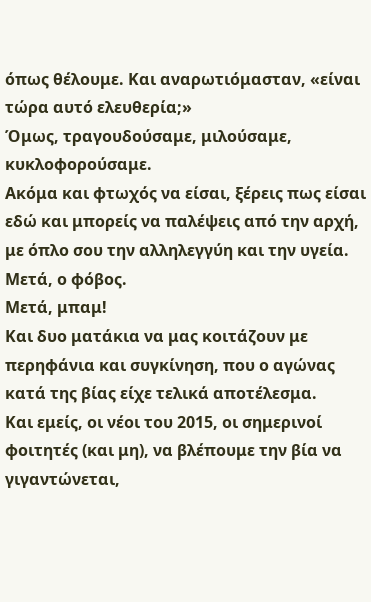όπως θέλουμε. Και αναρωτιόμασταν, «είναι τώρα αυτό ελευθερία;»
Όμως, τραγουδούσαμε, μιλούσαμε, κυκλοφορούσαμε.
Ακόμα και φτωχός να είσαι, ξέρεις πως είσαι εδώ και μπορείς να παλέψεις από την αρχή, με όπλο σου την αλληλεγγύη και την υγεία.
Μετά, ο φόβος.
Μετά, μπαμ!
Και δυο ματάκια να μας κοιτάζουν με περηφάνια και συγκίνηση, που ο αγώνας κατά της βίας είχε τελικά αποτέλεσμα.
Και εμείς, οι νέοι του 2015, οι σημερινοί φοιτητές (και μη), να βλέπουμε την βία να γιγαντώνεται,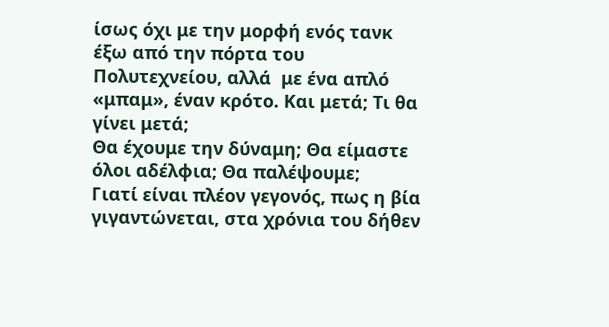ίσως όχι με την μορφή ενός τανκ έξω από την πόρτα του Πολυτεχνείου, αλλά  με ένα απλό «μπαμ», έναν κρότο. Και μετά; Τι θα γίνει μετά;
Θα έχουμε την δύναμη; Θα είμαστε όλοι αδέλφια; Θα παλέψουμε;
Γιατί είναι πλέον γεγονός, πως η βία γιγαντώνεται, στα χρόνια του δήθεν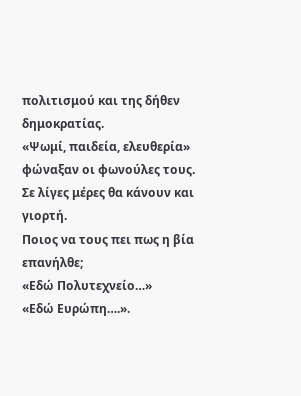πολιτισμού και της δήθεν δημοκρατίας.
«Ψωμί, παιδεία, ελευθερία» φώναξαν οι φωνούλες τους.
Σε λίγες μέρες θα κάνουν και γιορτή.
Ποιος να τους πει πως η βία επανήλθε;
«Εδώ Πολυτεχνείο…»
«Εδώ Ευρώπη….».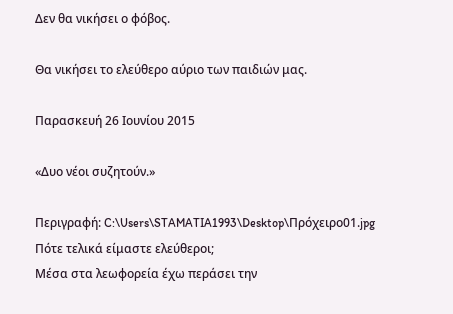Δεν θα νικήσει ο φόβος.

Θα νικήσει το ελεύθερο αύριο των παιδιών μας.

Παρασκευή 26 Ιουνίου 2015

«Δυο νέοι συζητούν.»

Περιγραφή: C:\Users\STAMATIA1993\Desktop\Πρόχειρο01.jpg
Πότε τελικά είμαστε ελεύθεροι;
Μέσα στα λεωφορεία έχω περάσει την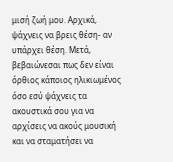μισή ζωή μου. Αρχικά, ψάχνεις να βρεις θέση- αν υπάρχει θέση. Μετά, βεβαιώνεσαι πως δεν είναι όρθιος κάποιος ηλικιωμένος όσο εσύ ψάχνεις τα ακουστικά σου για να αρχίσεις να ακούς μουσική και να σταματήσει να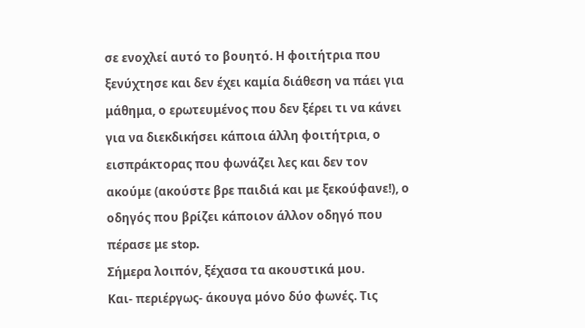σε ενοχλεί αυτό το βουητό. Η φοιτήτρια που ξενύχτησε και δεν έχει καμία διάθεση να πάει για μάθημα, ο ερωτευμένος που δεν ξέρει τι να κάνει για να διεκδικήσει κάποια άλλη φοιτήτρια, ο εισπράκτορας που φωνάζει λες και δεν τον ακούμε (ακούστε βρε παιδιά και με ξεκούφανε!), ο οδηγός που βρίζει κάποιον άλλον οδηγό που πέρασε με stop.
Σήμερα λοιπόν, ξέχασα τα ακουστικά μου.
Και- περιέργως- άκουγα μόνο δύο φωνές. Τις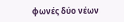φωνές δύο νέων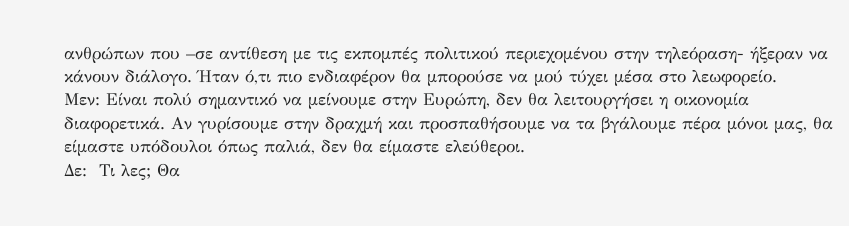ανθρώπων που –σε αντίθεση με τις εκπομπές πολιτικού περιεχομένου στην τηλεόραση- ήξεραν να κάνουν διάλογο. Ήταν ό,τι πιο ενδιαφέρον θα μπορούσε να μού τύχει μέσα στο λεωφορείο.
Μεν: Είναι πολύ σημαντικό να μείνουμε στην Ευρώπη, δεν θα λειτουργήσει η οικονομία διαφορετικά. Αν γυρίσουμε στην δραχμή και προσπαθήσουμε να τα βγάλουμε πέρα μόνοι μας, θα είμαστε υπόδουλοι όπως παλιά, δεν θα είμαστε ελεύθεροι.
Δε:  Τι λες; Θα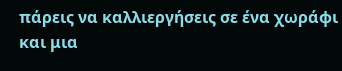πάρεις να καλλιεργήσεις σε ένα χωράφι και μια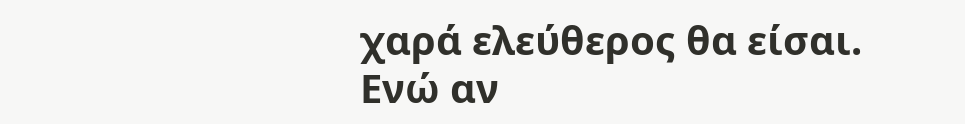χαρά ελεύθερος θα είσαι. Ενώ αν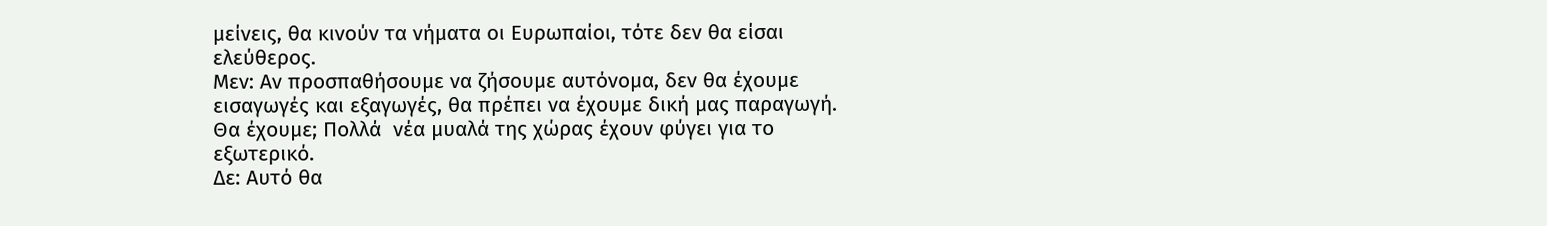μείνεις, θα κινούν τα νήματα οι Ευρωπαίοι, τότε δεν θα είσαι ελεύθερος.
Μεν: Αν προσπαθήσουμε να ζήσουμε αυτόνομα, δεν θα έχουμε εισαγωγές και εξαγωγές, θα πρέπει να έχουμε δική μας παραγωγή. Θα έχουμε; Πολλά  νέα μυαλά της χώρας έχουν φύγει για το εξωτερικό.
Δε: Αυτό θα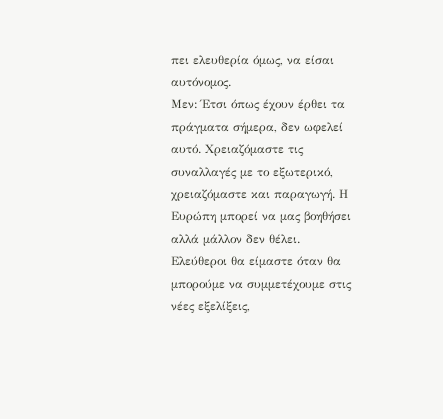πει ελευθερία όμως, να είσαι αυτόνομος.
Μεν: Έτσι όπως έχουν έρθει τα πράγματα σήμερα, δεν ωφελεί αυτό. Χρειαζόμαστε τις συναλλαγές με το εξωτερικό, χρειαζόμαστε και παραγωγή. Η Ευρώπη μπορεί να μας βοηθήσει αλλά μάλλον δεν θέλει. Ελεύθεροι θα είμαστε όταν θα μπορούμε να συμμετέχουμε στις νέες εξελίξεις,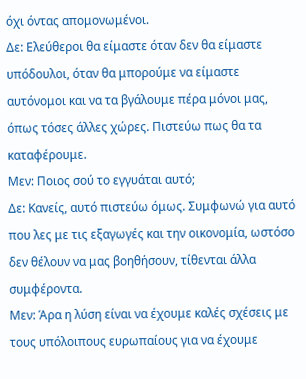όχι όντας απομονωμένοι.
Δε: Ελεύθεροι θα είμαστε όταν δεν θα είμαστε υπόδουλοι, όταν θα μπορούμε να είμαστε αυτόνομοι και να τα βγάλουμε πέρα μόνοι μας, όπως τόσες άλλες χώρες. Πιστεύω πως θα τα καταφέρουμε.
Μεν: Ποιος σού το εγγυάται αυτό;
Δε: Κανείς, αυτό πιστεύω όμως. Συμφωνώ για αυτό που λες με τις εξαγωγές και την οικονομία, ωστόσο δεν θέλουν να μας βοηθήσουν, τίθενται άλλα συμφέροντα.
Μεν: Άρα η λύση είναι να έχουμε καλές σχέσεις με τους υπόλοιπους ευρωπαίους για να έχουμε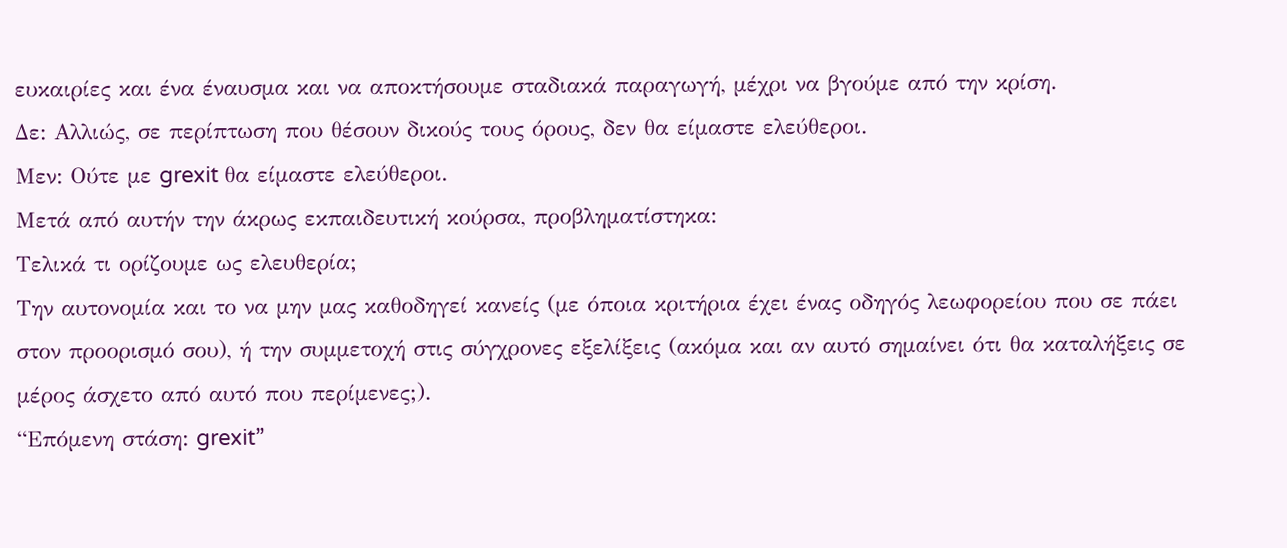ευκαιρίες και ένα έναυσμα και να αποκτήσουμε σταδιακά παραγωγή, μέχρι να βγούμε από την κρίση.
Δε: Αλλιώς, σε περίπτωση που θέσουν δικούς τους όρους, δεν θα είμαστε ελεύθεροι.
Μεν: Ούτε με grexit θα είμαστε ελεύθεροι.
Μετά από αυτήν την άκρως εκπαιδευτική κούρσα, προβληματίστηκα:
Τελικά τι ορίζουμε ως ελευθερία;
Την αυτονομία και το να μην μας καθοδηγεί κανείς (με όποια κριτήρια έχει ένας οδηγός λεωφορείου που σε πάει στον προορισμό σου), ή την συμμετοχή στις σύγχρονες εξελίξεις (ακόμα και αν αυτό σημαίνει ότι θα καταλήξεις σε μέρος άσχετο από αυτό που περίμενες;).
“Επόμενη στάση: grexit”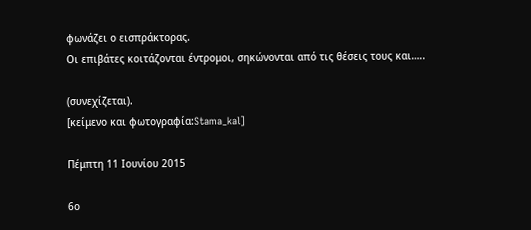φωνάζει ο εισπράκτορας.
Οι επιβάτες κοιτάζονται έντρομοι, σηκώνονται από τις θέσεις τους και…..

(συνεχίζεται).
[κείμενο και φωτογραφία:Stama_kal]

Πέμπτη 11 Ιουνίου 2015

6ο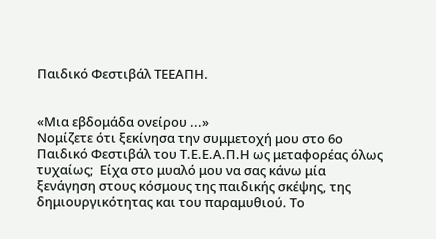Παιδικό Φεστιβάλ ΤΕΕΑΠΗ.


«Μια εβδομάδα ονείρου ...»
Νομίζετε ότι ξεκίνησα την συμμετοχή μου στο 6ο Παιδικό Φεστιβάλ του Τ.Ε.Ε.Α.Π.Η ως μεταφορέας όλως τυχαίως;  Είχα στο μυαλό μου να σας κάνω μία ξενάγηση στους κόσμους της παιδικής σκέψης, της δημιουργικότητας και του παραμυθιού. Το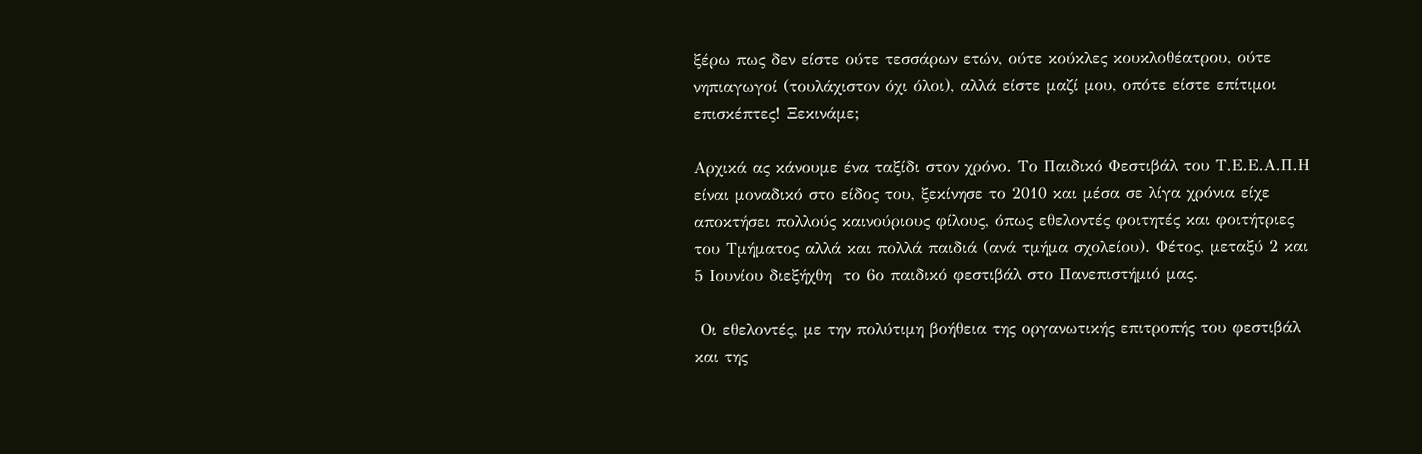ξέρω πως δεν είστε ούτε τεσσάρων ετών, ούτε κούκλες κουκλοθέατρου, ούτε νηπιαγωγοί (τουλάχιστον όχι όλοι), αλλά είστε μαζί μου, οπότε είστε επίτιμοι επισκέπτες! Ξεκινάμε;

Αρχικά ας κάνουμε ένα ταξίδι στον χρόνο. Το Παιδικό Φεστιβάλ του Τ.Ε.Ε.Α.Π.Η είναι μοναδικό στο είδος του, ξεκίνησε το 2010 και μέσα σε λίγα χρόνια είχε αποκτήσει πολλούς καινούριους φίλους, όπως εθελοντές φοιτητές και φοιτήτριες  του Τμήματος αλλά και πολλά παιδιά (ανά τμήμα σχολείου). Φέτος, μεταξύ 2 και 5 Ιουνίου διεξήχθη  το 6ο παιδικό φεστιβάλ στο Πανεπιστήμιό μας.

 Οι εθελοντές, με την πολύτιμη βοήθεια της οργανωτικής επιτροπής του φεστιβάλ και της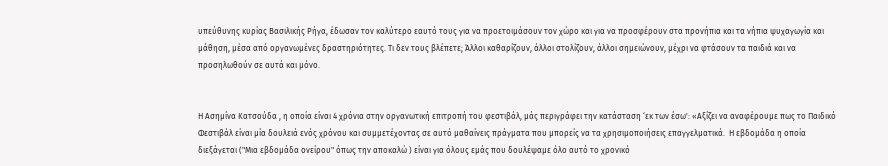υπεύθυνης κυρίας Βασιλικής Ρήγα, έδωσαν τον καλύτερο εαυτό τους για να προετοιμάσουν τον χώρο και για να προσφέρουν στα προνήπια και τα νήπια ψυχαγωγία και μάθηση, μέσα από οργανωμένες δραστηριότητες. Τι δεν τους βλέπετε; Άλλοι καθαρίζουν, άλλοι στολίζουν, άλλοι σημειώνουν, μέχρι να φτάσουν τα παιδιά και να προσηλωθούν σε αυτά και μόνο.


Η Ασημίνα Κατσούδα , η οποία είναι 4 χρόνια στην οργανωτική επιτροπή του φεστιβάλ, μάς περιγράφει την κατάσταση ‘εκ των έσω': «Αξίζει να αναφέρουμε πως το Παιδικό Φεστιβάλ είναι μία δουλειά ενός χρόνου και συμμετέχοντας σε αυτό μαθαίνεις πράγματα που μπορείς να τα χρησιμοποιήσεις επαγγελματικά.  Η εβδομάδα η οποία διεξάγεται ("Μια εβδομάδα ονείρου" όπως την αποκαλώ ) είναι για όλους εμάς που δουλέψαμε όλο αυτό το χρονικό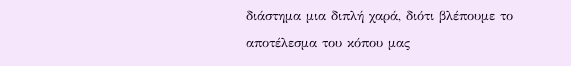διάστημα μια διπλή χαρά, διότι βλέπουμε το αποτέλεσμα του κόπου μας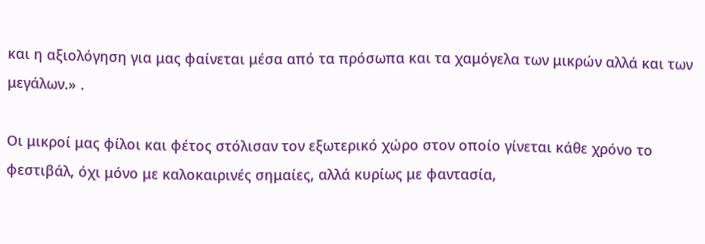και η αξιολόγηση για μας φαίνεται μέσα από τα πρόσωπα και τα χαμόγελα των μικρών αλλά και των μεγάλων.» .

Οι μικροί μας φίλοι και φέτος στόλισαν τον εξωτερικό χώρο στον οποίο γίνεται κάθε χρόνο το φεστιβάλ, όχι μόνο με καλοκαιρινές σημαίες, αλλά κυρίως με φαντασία,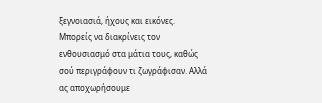ξεγνοιασιά, ήχους και εικόνες. Μπορείς να διακρίνεις τον ενθουσιασμό στα μάτια τους, καθώς σού περιγράφουν τι ζωγράφισαν. Αλλά ας αποχωρήσουμε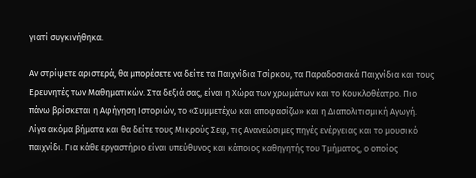γιατί συγκινήθηκα.

Αν στρίψετε αριστερά, θα μπορέσετε να δείτε τα Παιχνίδια Τσίρκου, τα Παραδοσιακά Παιχνίδια και τους Ερευνητές των Μαθηματικών. Στα δεξιά σας, είναι η Χώρα των χρωμάτων και το Κουκλοθέατρο. Πιο πάνω βρίσκεται η Αφήγηση Ιστοριών, το «Συμμετέχω και αποφασίζω» και η Διαπολιτισμική Αγωγή. Λίγα ακόμα βήματα και θα δείτε τους Μικρούς Σεφ, τις Ανανεώσιμες πηγές ενέργειας και το μουσικό παιχνίδι. Για κάθε εργαστήριο είναι υπεύθυνος και κάποιος καθηγητής του Τμήματος, ο οποίος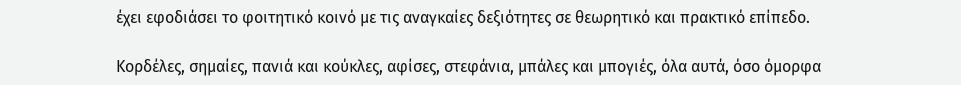έχει εφοδιάσει το φοιτητικό κοινό με τις αναγκαίες δεξιότητες σε θεωρητικό και πρακτικό επίπεδο.

Κορδέλες, σημαίες, πανιά και κούκλες, αφίσες, στεφάνια, μπάλες και μπογιές, όλα αυτά, όσο όμορφα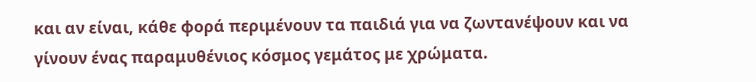και αν είναι, κάθε φορά περιμένουν τα παιδιά για να ζωντανέψουν και να γίνουν ένας παραμυθένιος κόσμος γεμάτος με χρώματα.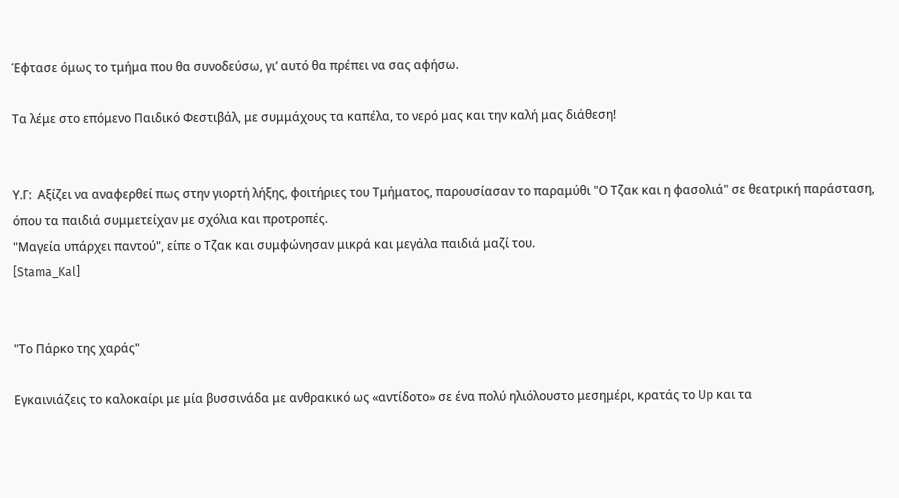Έφτασε όμως το τμήμα που θα συνοδεύσω, γι’ αυτό θα πρέπει να σας αφήσω.

Τα λέμε στο επόμενο Παιδικό Φεστιβάλ, με συμμάχους τα καπέλα, το νερό μας και την καλή μας διάθεση!


Υ.Γ:  Αξίζει να αναφερθεί πως στην γιορτή λήξης, φοιτήριες του Τμήματος, παρουσίασαν το παραμύθι "Ο Τζακ και η φασολιά" σε θεατρική παράσταση, όπου τα παιδιά συμμετείχαν με σχόλια και προτροπές.
"Μαγεία υπάρχει παντού", είπε ο Τζακ και συμφώνησαν μικρά και μεγάλα παιδιά μαζί του.
[Stama_Kal]


"Το Πάρκο της χαράς"

Εγκαινιάζεις το καλοκαίρι με μία βυσσινάδα με ανθρακικό ως «αντίδοτο» σε ένα πολύ ηλιόλουστο μεσημέρι, κρατάς το Up και τα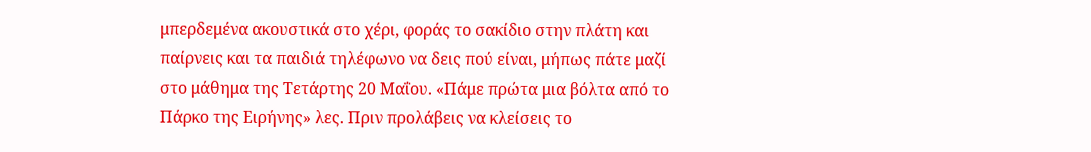μπερδεμένα ακουστικά στο χέρι, φοράς το σακίδιο στην πλάτη και παίρνεις και τα παιδιά τηλέφωνο να δεις πού είναι, μήπως πάτε μαζί στο μάθημα της Τετάρτης 20 Μαΐου. «Πάμε πρώτα μια βόλτα από το Πάρκο της Ειρήνης» λες. Πριν προλάβεις να κλείσεις το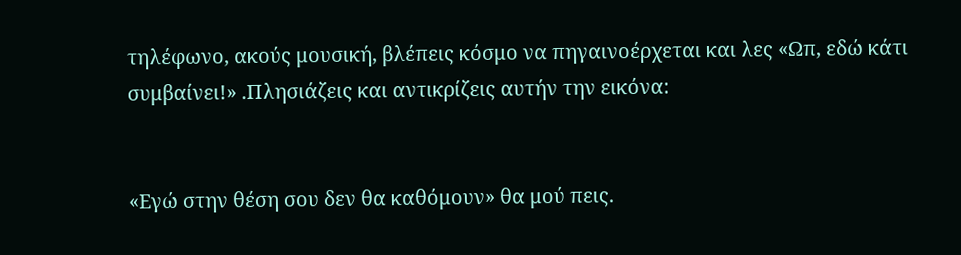τηλέφωνο, ακούς μουσική, βλέπεις κόσμο να πηγαινοέρχεται και λες «Ωπ, εδώ κάτι συμβαίνει!» .Πλησιάζεις και αντικρίζεις αυτήν την εικόνα:


«Εγώ στην θέση σου δεν θα καθόμουν» θα μού πεις.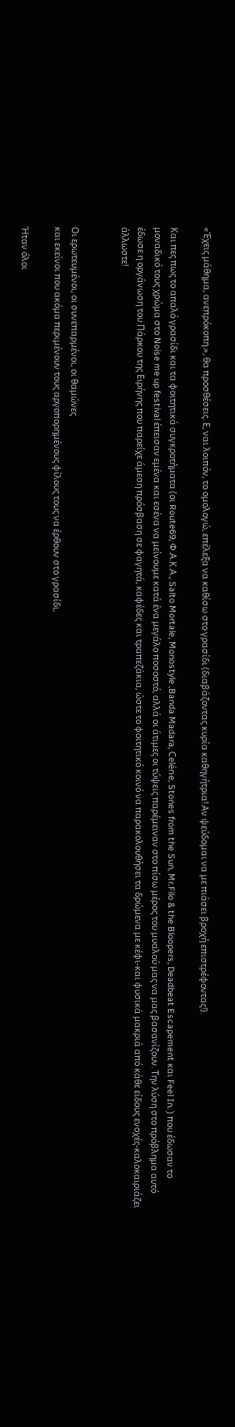«Έχεις μάθημα, ανεπρόκοπη.», θα προσθέσεις. Ε, ναι λοιπόν, το ομολογώ, επέλεξα να καθίσω στο γρασίδι (διαβάζοντας κυρία καθηγήτρια! Αν ψεύδομαι να με πιάσει βροχή επιστρέφοντας!).

Και πες πως το απαλό γρασίδι και τα φοιτητικά συγκροτήματα (οι Route69, Φ.Α.Κ.Α., Salto Mortale, Monostyle ,Banda Madara, Celéne, Stones from the Sun, Mr.Filo & the Bloopers, Deadbeat Escapement και Feel In. ) που έδωσαν το μοναδικό τους χρώμα στο Noise me up festival έπεισαν εμένα και εσένα να μείνουμε κατά ένα μεγάλο ποσοστό, αλλά οι άτιμες οι τύψεις παρέμειναν στο πίσω μέρος του μυαλού μας να μας βασανίζουν. Την λύση στο πρόβλημα αυτό έδωσε η οργάνωση του Πάρκου της Ειρήνης που παρείχε άμεση πρόσβαση σε φαγητά, καφέδες και τραπεζάκια, ώστε το φοιτητικό κοινό να παρακολουθήσει τα δρώμενα με κέφι-και φυσικά μακριά από κάθε είδους ενοχές-καλοκαιριάζει άλλωστε!


Οι ερωτευμένοι, οι συνεπαρμένοι, οι θαμώνες
και εκείνοι που ακόμα περιμένουν τους αργοπορημένους φίλους τους να έρθουν στο γρασίδι,

Ήταν όλοι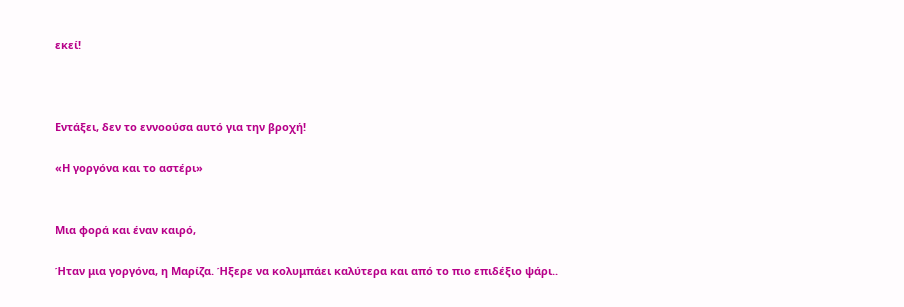εκεί!



Εντάξει, δεν το εννοούσα αυτό για την βροχή!

«Η γοργόνα και το αστέρι»


Μια φορά και έναν καιρό,

Ήταν μια γοργόνα, η Μαρίζα. Ήξερε να κολυμπάει καλύτερα και από το πιο επιδέξιο ψάρι..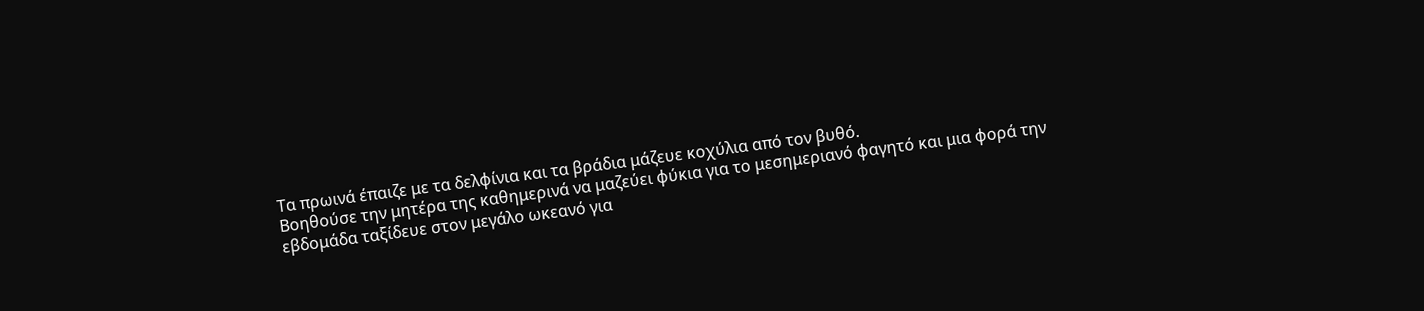Τα πρωινά έπαιζε με τα δελφίνια και τα βράδια μάζευε κοχύλια από τον βυθό.
Βοηθούσε την μητέρα της καθημερινά να μαζεύει φύκια για το μεσημεριανό φαγητό και μια φορά την εβδομάδα ταξίδευε στον μεγάλο ωκεανό για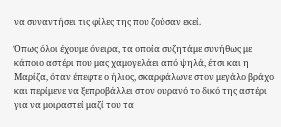να συναντήσει τις φίλες της που ζούσαν εκεί.

Όπως όλοι έχουμε όνειρα, τα οποία συζητάμε συνήθως με κάποιο αστέρι που μας χαμογελάει από ψηλά, έτσι και η Μαρίζα, όταν έπεφτε ο ήλιος, σκαρφάλωνε στον μεγάλο βράχο και περίμενε να ξεπροβάλλει στον ουρανό το δικό της αστέρι για να μοιραστεί μαζί του τα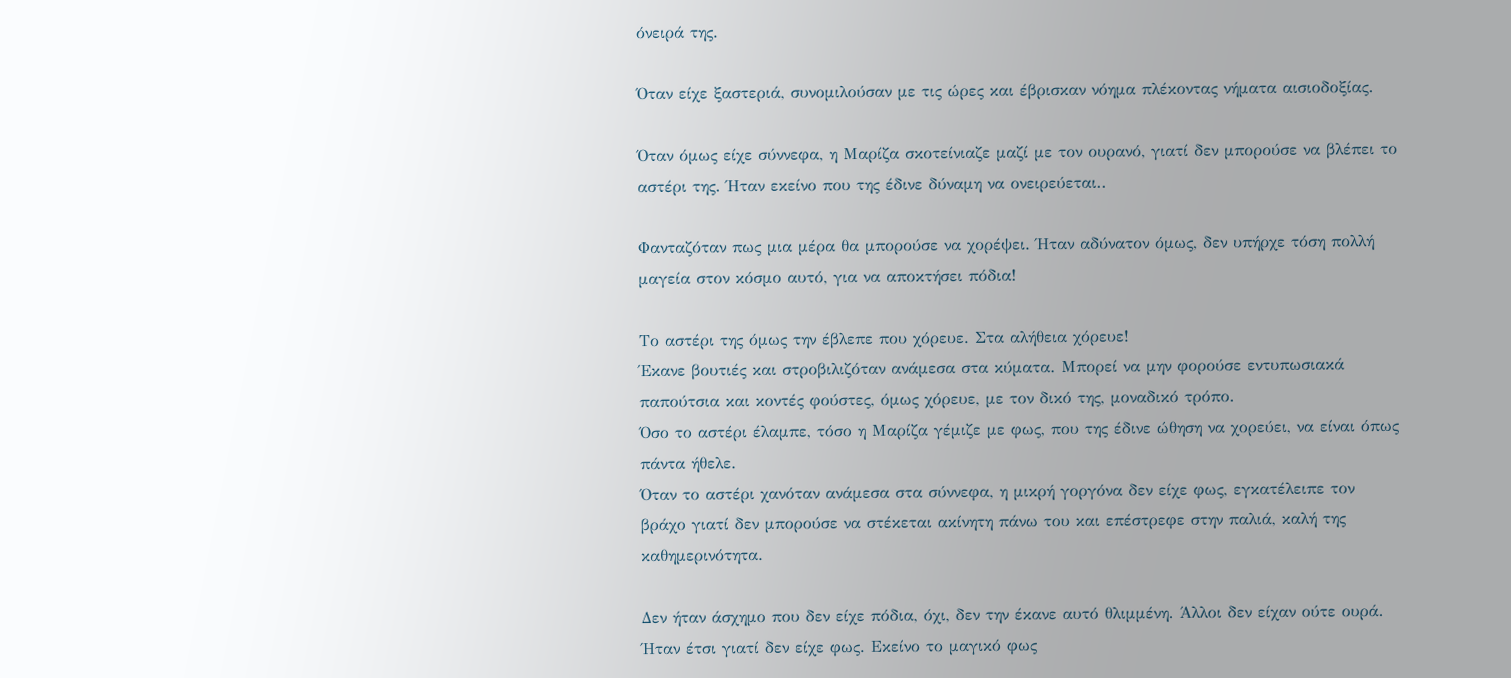όνειρά της.

Όταν είχε ξαστεριά, συνομιλούσαν με τις ώρες και έβρισκαν νόημα πλέκοντας νήματα αισιοδοξίας.

Όταν όμως είχε σύννεφα, η Μαρίζα σκοτείνιαζε μαζί με τον ουρανό, γιατί δεν μπορούσε να βλέπει το αστέρι της. Ήταν εκείνο που της έδινε δύναμη να ονειρεύεται..

Φανταζόταν πως μια μέρα θα μπορούσε να χορέψει. Ήταν αδύνατον όμως, δεν υπήρχε τόση πολλή μαγεία στον κόσμο αυτό, για να αποκτήσει πόδια!

Το αστέρι της όμως την έβλεπε που χόρευε. Στα αλήθεια χόρευε!
Έκανε βουτιές και στροβιλιζόταν ανάμεσα στα κύματα. Μπορεί να μην φορούσε εντυπωσιακά παπούτσια και κοντές φούστες, όμως χόρευε, με τον δικό της, μοναδικό τρόπο.
Όσο το αστέρι έλαμπε, τόσο η Μαρίζα γέμιζε με φως, που της έδινε ώθηση να χορεύει, να είναι όπως πάντα ήθελε.
Όταν το αστέρι χανόταν ανάμεσα στα σύννεφα, η μικρή γοργόνα δεν είχε φως, εγκατέλειπε τον βράχο γιατί δεν μπορούσε να στέκεται ακίνητη πάνω του και επέστρεφε στην παλιά, καλή της καθημερινότητα.

Δεν ήταν άσχημο που δεν είχε πόδια, όχι, δεν την έκανε αυτό θλιμμένη. Άλλοι δεν είχαν ούτε ουρά.
Ήταν έτσι γιατί δεν είχε φως. Εκείνο το μαγικό φως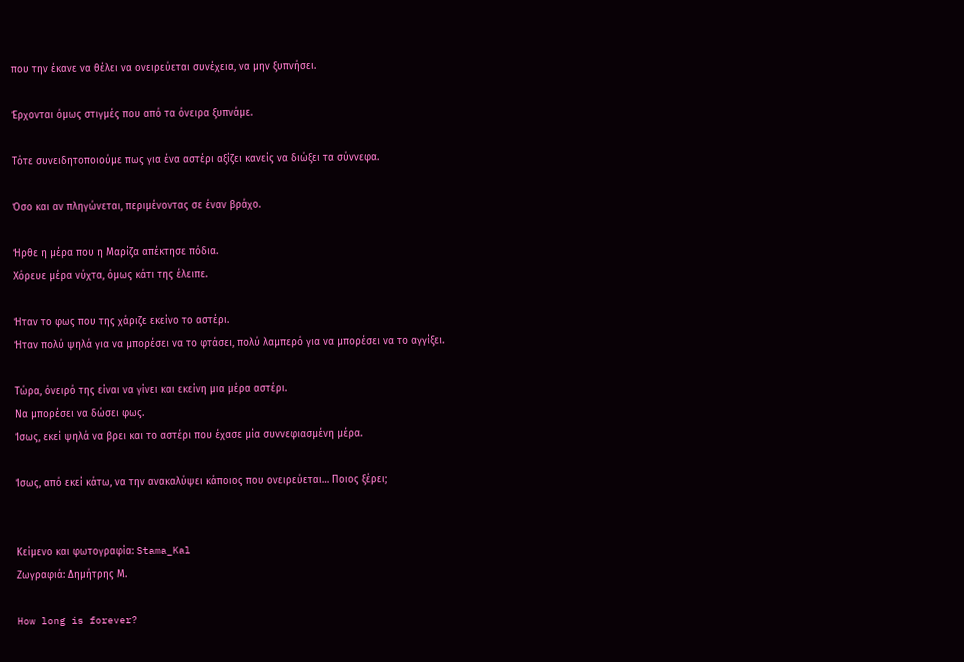που την έκανε να θέλει να ονειρεύεται συνέχεια, να μην ξυπνήσει.

Έρχονται όμως στιγμές που από τα όνειρα ξυπνάμε.

Τότε συνειδητοποιούμε πως για ένα αστέρι αξίζει κανείς να διώξει τα σύννεφα.

Όσο και αν πληγώνεται, περιμένοντας σε έναν βράχο.

Ήρθε η μέρα που η Μαρίζα απέκτησε πόδια.
Χόρευε μέρα νύχτα, όμως κάτι της έλειπε.

Ήταν το φως που της χάριζε εκείνο το αστέρι.
Ήταν πολύ ψηλά για να μπορέσει να το φτάσει, πολύ λαμπερό για να μπορέσει να το αγγίξει.

Τώρα, όνειρό της είναι να γίνει και εκείνη μια μέρα αστέρι.
Να μπορέσει να δώσει φως.
Ίσως, εκεί ψηλά να βρει και το αστέρι που έχασε μία συννεφιασμένη μέρα.

Ίσως, από εκεί κάτω, να την ανακαλύψει κάποιος που ονειρεύεται… Ποιος ξέρει;


Κείμενο και φωτογραφία: Stama_Kal
Ζωγραφιά: Δημήτρης Μ.

How long is forever?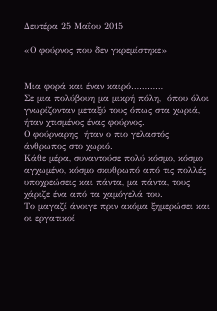Δευτέρα 25 Μαΐου 2015

«Ο φούρνος που δεν γκρεμίστηκε»


Μια φορά και έναν καιρό…………
Σε μια πολύβουη μα μικρή πόλη,  όπου όλοι γνωρίζονταν μεταξύ τους όπως στα χωριά, ήταν χτισμένος ένας φούρνος.
Ο φούρναρης  ήταν ο πιο γελαστός άνθρωπος στο χωριό.
Κάθε μέρα, συναντούσε πολύ κόσμο, κόσμο αγχωμένο, κόσμο σκυθρωπό από τις πολλές υποχρεώσεις και πάντα, μα πάντα, τους χάριζε ένα από τα χαμόγελά του.
Το μαγαζί άνοιγε πριν ακόμα ξημερώσει και οι εργατικοί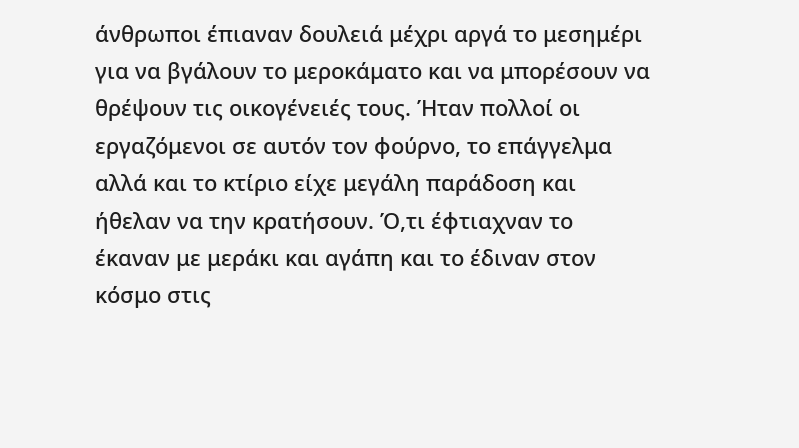άνθρωποι έπιαναν δουλειά μέχρι αργά το μεσημέρι για να βγάλουν το μεροκάματο και να μπορέσουν να θρέψουν τις οικογένειές τους. Ήταν πολλοί οι εργαζόμενοι σε αυτόν τον φούρνο, το επάγγελμα αλλά και το κτίριο είχε μεγάλη παράδοση και ήθελαν να την κρατήσουν. Ό,τι έφτιαχναν το έκαναν με μεράκι και αγάπη και το έδιναν στον κόσμο στις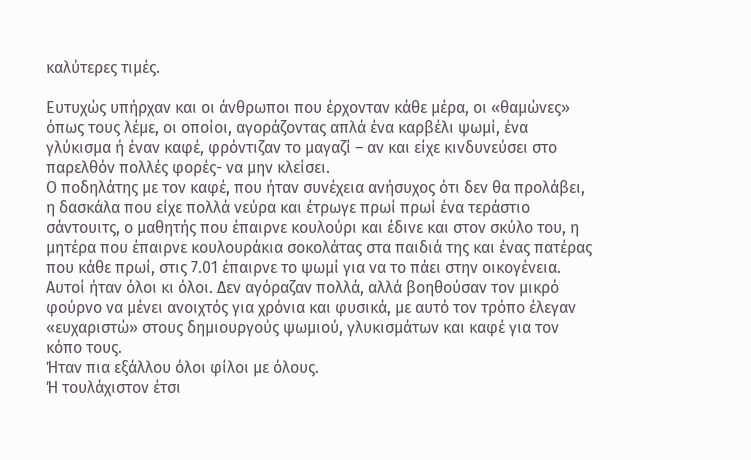καλύτερες τιμές.

Ευτυχώς υπήρχαν και οι άνθρωποι που έρχονταν κάθε μέρα, οι «θαμώνες» όπως τους λέμε, οι οποίοι, αγοράζοντας απλά ένα καρβέλι ψωμί, ένα γλύκισμα ή έναν καφέ, φρόντιζαν το μαγαζί – αν και είχε κινδυνεύσει στο παρελθόν πολλές φορές- να μην κλείσει.
Ο ποδηλάτης με τον καφέ, που ήταν συνέχεια ανήσυχος ότι δεν θα προλάβει, η δασκάλα που είχε πολλά νεύρα και έτρωγε πρωί πρωί ένα τεράστιο σάντουιτς, ο μαθητής που έπαιρνε κουλούρι και έδινε και στον σκύλο του, η μητέρα που έπαιρνε κουλουράκια σοκολάτας στα παιδιά της και ένας πατέρας που κάθε πρωί, στις 7.01 έπαιρνε το ψωμί για να το πάει στην οικογένεια.
Αυτοί ήταν όλοι κι όλοι. Δεν αγόραζαν πολλά, αλλά βοηθούσαν τον μικρό φούρνο να μένει ανοιχτός για χρόνια και φυσικά, με αυτό τον τρόπο έλεγαν «ευχαριστώ» στους δημιουργούς ψωμιού, γλυκισμάτων και καφέ για τον κόπο τους.
Ήταν πια εξάλλου όλοι φίλοι με όλους.
Ή τουλάχιστον έτσι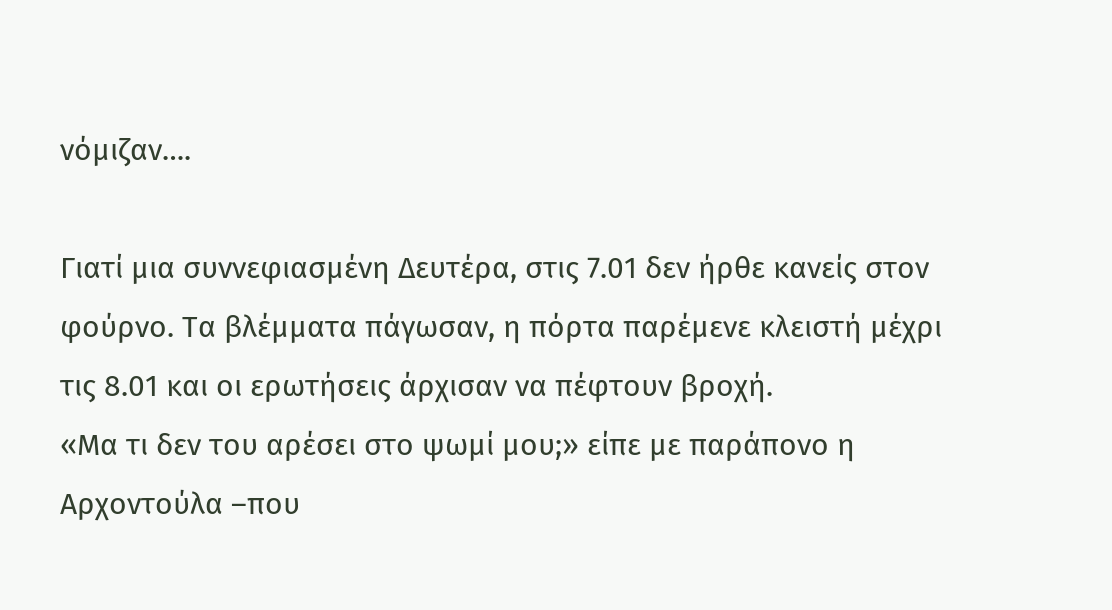νόμιζαν….

Γιατί μια συννεφιασμένη Δευτέρα, στις 7.01 δεν ήρθε κανείς στον φούρνο. Τα βλέμματα πάγωσαν, η πόρτα παρέμενε κλειστή μέχρι τις 8.01 και οι ερωτήσεις άρχισαν να πέφτουν βροχή.
«Μα τι δεν του αρέσει στο ψωμί μου;» είπε με παράπονο η Αρχοντούλα –που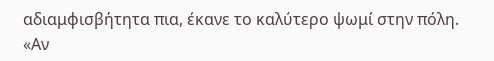αδιαμφισβήτητα πια, έκανε το καλύτερο ψωμί στην πόλη. «Αν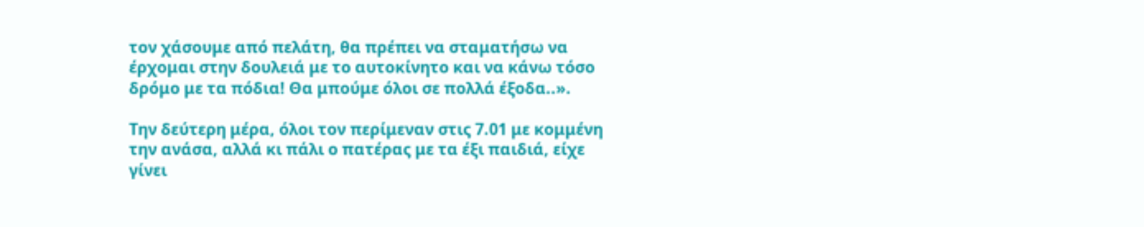τον χάσουμε από πελάτη, θα πρέπει να σταματήσω να έρχομαι στην δουλειά με το αυτοκίνητο και να κάνω τόσο δρόμο με τα πόδια! Θα μπούμε όλοι σε πολλά έξοδα..».

Την δεύτερη μέρα, όλοι τον περίμεναν στις 7.01 με κομμένη την ανάσα, αλλά κι πάλι ο πατέρας με τα έξι παιδιά, είχε γίνει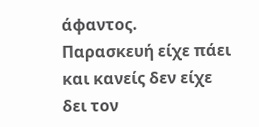άφαντος.
Παρασκευή είχε πάει και κανείς δεν είχε δει τον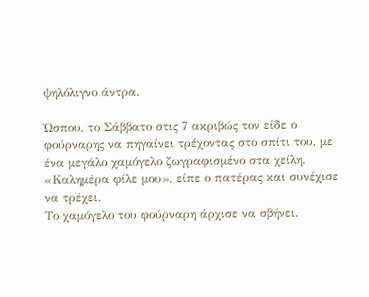ψηλόλιγνο άντρα.

Ώσπου, το Σάββατο στις 7 ακριβώς τον είδε ο φούρναρης να πηγαίνει τρέχοντας στο σπίτι του, με ένα μεγάλο χαμόγελο ζωγραφισμένο στα χείλη.
«Καλημέρα φίλε μου», είπε ο πατέρας και συνέχισε να τρέχει.
Το χαμόγελο του φούρναρη άρχισε να σβήνει.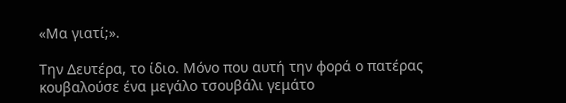«Μα γιατί;».

Την Δευτέρα, το ίδιο. Μόνο που αυτή την φορά ο πατέρας κουβαλούσε ένα μεγάλο τσουβάλι γεμάτο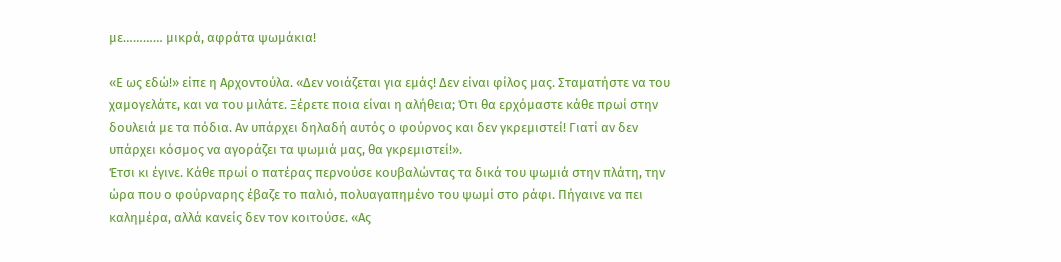με………… μικρά, αφράτα ψωμάκια!

«Ε ως εδώ!» είπε η Αρχοντούλα. «Δεν νοιάζεται για εμάς! Δεν είναι φίλος μας. Σταματήστε να του χαμογελάτε, και να του μιλάτε. Ξέρετε ποια είναι η αλήθεια; Ότι θα ερχόμαστε κάθε πρωί στην δουλειά με τα πόδια. Αν υπάρχει δηλαδή αυτός ο φούρνος και δεν γκρεμιστεί! Γιατί αν δεν υπάρχει κόσμος να αγοράζει τα ψωμιά μας, θα γκρεμιστεί!».
Έτσι κι έγινε. Κάθε πρωί ο πατέρας περνούσε κουβαλώντας τα δικά του ψωμιά στην πλάτη, την ώρα που ο φούρναρης έβαζε το παλιό, πολυαγαπημένο του ψωμί στο ράφι. Πήγαινε να πει καλημέρα, αλλά κανείς δεν τον κοιτούσε. «Ας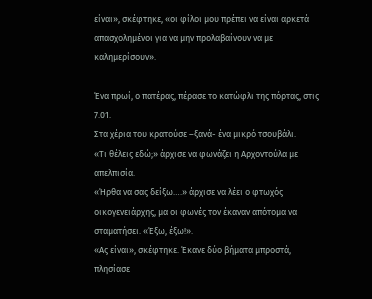είναι», σκέφτηκε, «οι φίλοι μου πρέπει να είναι αρκετά απασχολημένοι για να μην προλαβαίνουν να με καλημερίσουν».

Ένα πρωί, ο πατέρας, πέρασε το κατώφλι της πόρτας, στις 7.01.
Στα χέρια του κρατούσε –ξανά- ένα μικρό τσουβάλι.
«Τι θέλεις εδώ;» άρχισε να φωνάζει η Αρχοντούλα με απελπισία.
«Ήρθα να σας δείξω….» άρχισε να λέει ο φτωχός οικογενειάρχης, μα οι φωνές τον έκαναν απότομα να σταματήσει. «Έξω, έξω!».
«Ας είναι», σκέφτηκε. Έκανε δύο βήματα μπροστά, πλησίασε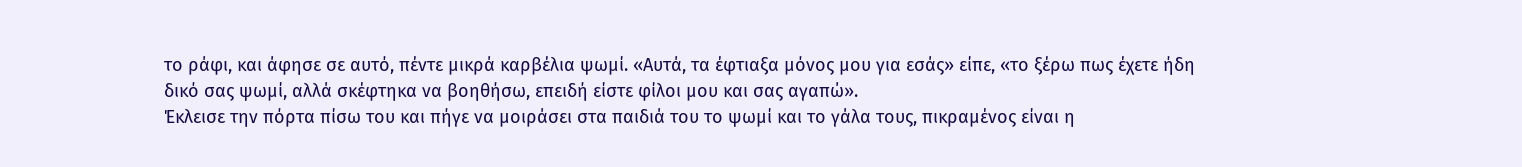το ράφι, και άφησε σε αυτό, πέντε μικρά καρβέλια ψωμί. «Αυτά, τα έφτιαξα μόνος μου για εσάς» είπε, «το ξέρω πως έχετε ήδη δικό σας ψωμί, αλλά σκέφτηκα να βοηθήσω, επειδή είστε φίλοι μου και σας αγαπώ».
Έκλεισε την πόρτα πίσω του και πήγε να μοιράσει στα παιδιά του το ψωμί και το γάλα τους, πικραμένος είναι η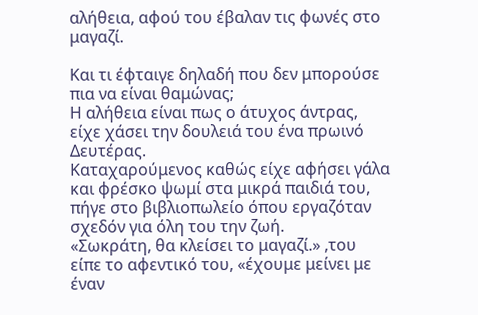αλήθεια, αφού του έβαλαν τις φωνές στο μαγαζί.

Και τι έφταιγε δηλαδή που δεν μπορούσε πια να είναι θαμώνας;
Η αλήθεια είναι πως ο άτυχος άντρας, είχε χάσει την δουλειά του ένα πρωινό Δευτέρας.
Καταχαρούμενος καθώς είχε αφήσει γάλα και φρέσκο ψωμί στα μικρά παιδιά του, πήγε στο βιβλιοπωλείο όπου εργαζόταν σχεδόν για όλη του την ζωή.
«Σωκράτη, θα κλείσει το μαγαζί.» ,του είπε το αφεντικό του, «έχουμε μείνει με έναν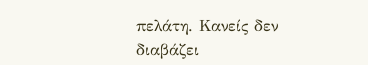πελάτη. Κανείς δεν διαβάζει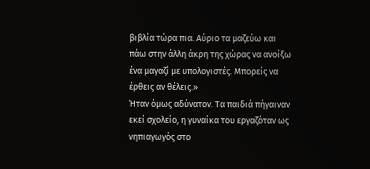βιβλία τώρα πια. Αύριο τα μαζεύω και πάω στην άλλη άκρη της χώρας να ανοίξω ένα μαγαζί με υπολογιστές. Μπορείς να έρθεις αν θέλεις.»
Ήταν όμως αδύνατον. Τα παιδιά πήγαιναν εκεί σχολείο, η γυναίκα του εργαζόταν ως νηπιαγωγός στο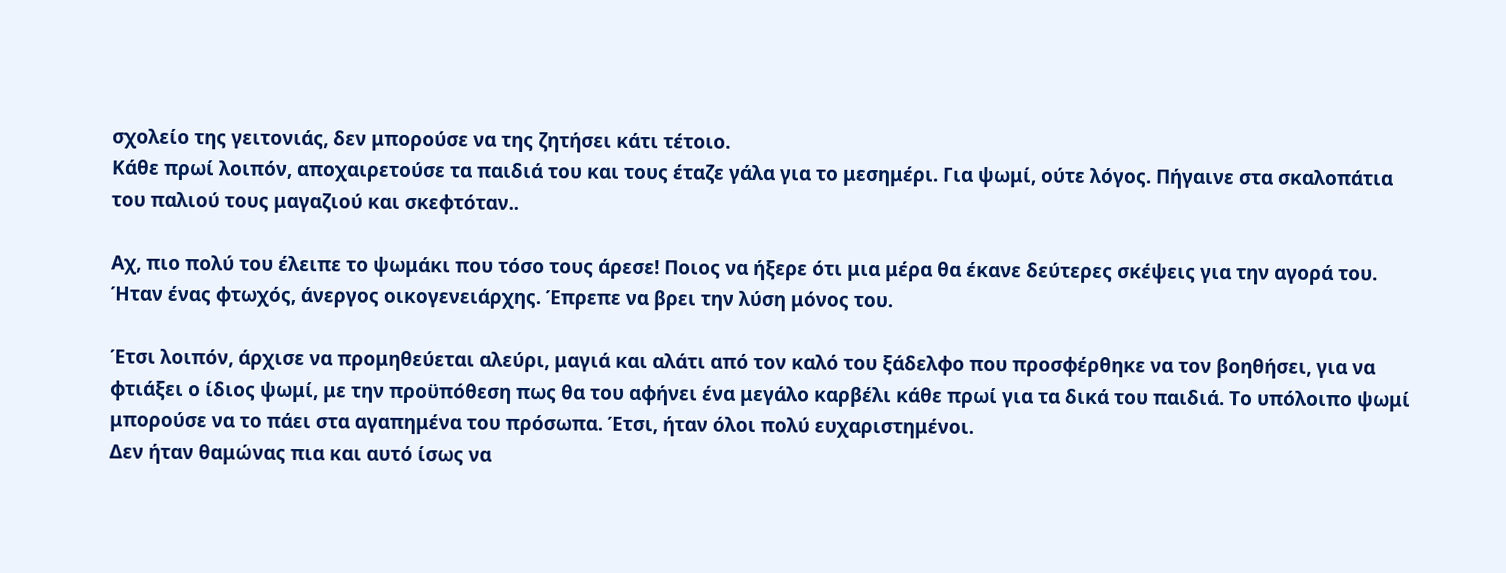σχολείο της γειτονιάς, δεν μπορούσε να της ζητήσει κάτι τέτοιο.
Κάθε πρωί λοιπόν, αποχαιρετούσε τα παιδιά του και τους έταζε γάλα για το μεσημέρι. Για ψωμί, ούτε λόγος. Πήγαινε στα σκαλοπάτια του παλιού τους μαγαζιού και σκεφτόταν..

Αχ, πιο πολύ του έλειπε το ψωμάκι που τόσο τους άρεσε! Ποιος να ήξερε ότι μια μέρα θα έκανε δεύτερες σκέψεις για την αγορά του. Ήταν ένας φτωχός, άνεργος οικογενειάρχης. Έπρεπε να βρει την λύση μόνος του.

Έτσι λοιπόν, άρχισε να προμηθεύεται αλεύρι, μαγιά και αλάτι από τον καλό του ξάδελφο που προσφέρθηκε να τον βοηθήσει, για να φτιάξει ο ίδιος ψωμί, με την προϋπόθεση πως θα του αφήνει ένα μεγάλο καρβέλι κάθε πρωί για τα δικά του παιδιά. Το υπόλοιπο ψωμί μπορούσε να το πάει στα αγαπημένα του πρόσωπα. Έτσι, ήταν όλοι πολύ ευχαριστημένοι.
Δεν ήταν θαμώνας πια και αυτό ίσως να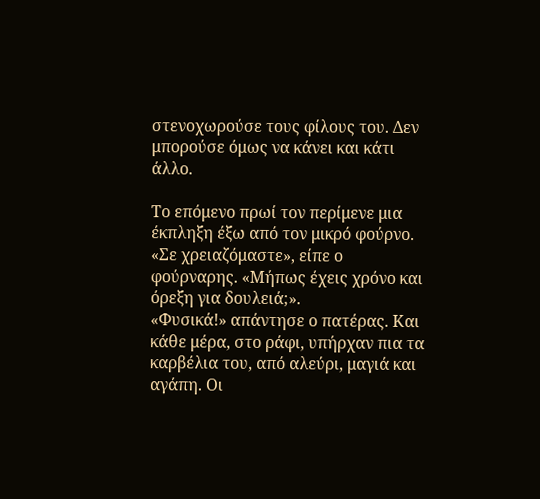στενοχωρούσε τους φίλους του. Δεν μπορούσε όμως να κάνει και κάτι άλλο.

Το επόμενο πρωί τον περίμενε μια έκπληξη έξω από τον μικρό φούρνο.
«Σε χρειαζόμαστε», είπε ο φούρναρης. «Μήπως έχεις χρόνο και όρεξη για δουλειά;».
«Φυσικά!» απάντησε ο πατέρας. Και κάθε μέρα, στο ράφι, υπήρχαν πια τα καρβέλια του, από αλεύρι, μαγιά και αγάπη. Οι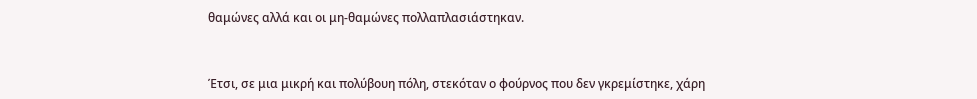θαμώνες αλλά και οι μη-θαμώνες πολλαπλασιάστηκαν.


Έτσι, σε μια μικρή και πολύβουη πόλη, στεκόταν ο φούρνος που δεν γκρεμίστηκε, χάρη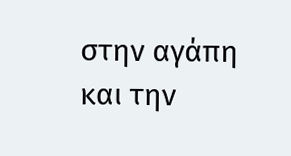στην αγάπη και την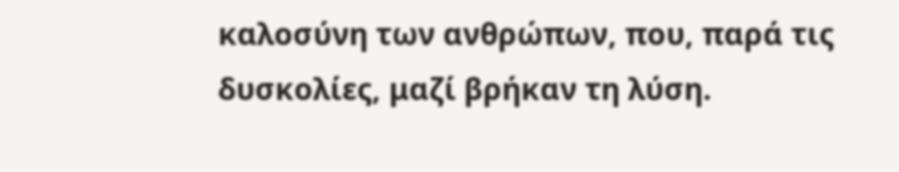καλοσύνη των ανθρώπων, που, παρά τις δυσκολίες, μαζί βρήκαν τη λύση.